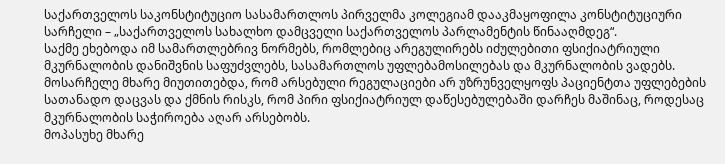საქართველოს საკონსტიტუციო სასამართლოს პირველმა კოლეგიამ დააკმაყოფილა კონსტიტუციური სარჩელი – „საქართველოს სახალხო დამცველი საქართველოს პარლამენტის წინააღმდეგ“.
საქმე ეხებოდა იმ სამართლებრივ ნორმებს, რომლებიც არეგულირებს იძულებითი ფსიქიატრიული მკურნალობის დანიშვნის საფუძვლებს, სასამართლოს უფლებამოსილებას და მკურნალობის ვადებს. მოსარჩელე მხარე მიუთითებდა, რომ არსებული რეგულაციები არ უზრუნველყოფს პაციენტთა უფლებების სათანადო დაცვას და ქმნის რისკს, რომ პირი ფსიქიატრიულ დაწესებულებაში დარჩეს მაშინაც, როდესაც მკურნალობის საჭიროება აღარ არსებობს.
მოპასუხე მხარე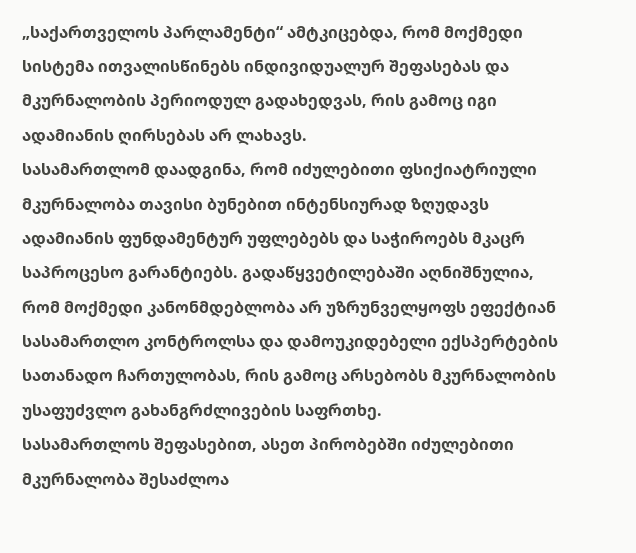„საქართველოს პარლამენტი“ ამტკიცებდა, რომ მოქმედი სისტემა ითვალისწინებს ინდივიდუალურ შეფასებას და მკურნალობის პერიოდულ გადახედვას, რის გამოც იგი ადამიანის ღირსებას არ ლახავს.
სასამართლომ დაადგინა, რომ იძულებითი ფსიქიატრიული მკურნალობა თავისი ბუნებით ინტენსიურად ზღუდავს ადამიანის ფუნდამენტურ უფლებებს და საჭიროებს მკაცრ საპროცესო გარანტიებს. გადაწყვეტილებაში აღნიშნულია, რომ მოქმედი კანონმდებლობა არ უზრუნველყოფს ეფექტიან სასამართლო კონტროლსა და დამოუკიდებელი ექსპერტების სათანადო ჩართულობას, რის გამოც არსებობს მკურნალობის უსაფუძვლო გახანგრძლივების საფრთხე.
სასამართლოს შეფასებით, ასეთ პირობებში იძულებითი მკურნალობა შესაძლოა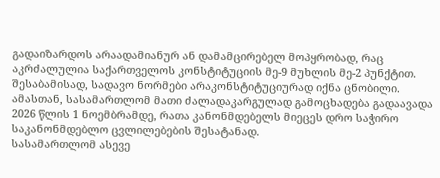გადაიზარდოს არაადამიანურ ან დამამცირებელ მოპყრობად, რაც აკრძალულია საქართველოს კონსტიტუციის მე-9 მუხლის მე-2 პუნქტით. შესაბამისად, სადავო ნორმები არაკონსტიტუციურად იქნა ცნობილი. ამასთან, სასამართლომ მათი ძალადაკარგულად გამოცხადება გადაავადა 2026 წლის 1 ნოემბრამდე, რათა კანონმდებელს მიეცეს დრო საჭირო საკანონმდებლო ცვლილებების შესატანად.
სასამართლომ ასევე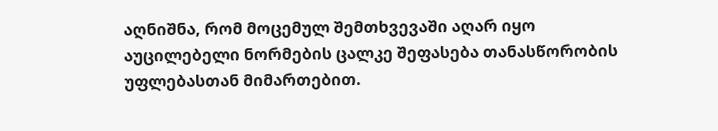აღნიშნა, რომ მოცემულ შემთხვევაში აღარ იყო აუცილებელი ნორმების ცალკე შეფასება თანასწორობის უფლებასთან მიმართებით.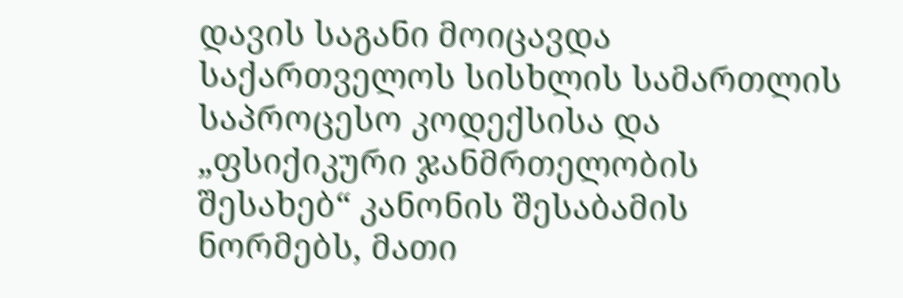დავის საგანი მოიცავდა საქართველოს სისხლის სამართლის საპროცესო კოდექსისა და „ფსიქიკური ჯანმრთელობის შესახებ“ კანონის შესაბამის ნორმებს, მათი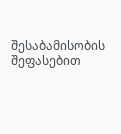შესაბამისობის შეფასებით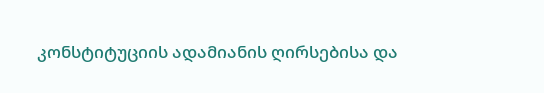კონსტიტუციის ადამიანის ღირსებისა და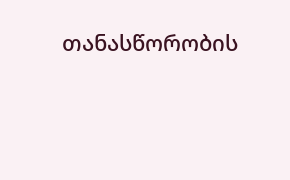თანასწორობის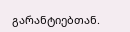გარანტიებთან.